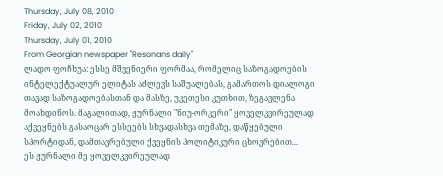Thursday, July 08, 2010
Friday, July 02, 2010
Thursday, July 01, 2010
From Georgian newspaper "Resonans daily"
ლადო ფოჩხუა: ესსე მშვენიერი ფორმაა, რომელიც საზოგადოების ინტელექტუალურ ელიტას აძლევს საშუალებას, გამართოს დიალოგი თავად საზოგადოებასთან და მასზე, უკეთესი კუთხით, ზეგავლენა მოახდინოს. მაგალითად, ჟურნალი "ნიუ-ორკერი" ყოველკვირეულად აქვეყნებს გასაოცარ ესსეებს სხვადასხვა თემაზე, დაწყებული სპორტიდან, დამთავრებული ქვეყნის პოლიტიკური ცხოვრებით...
ეს ჟურნალი მე ყოველკვირეულად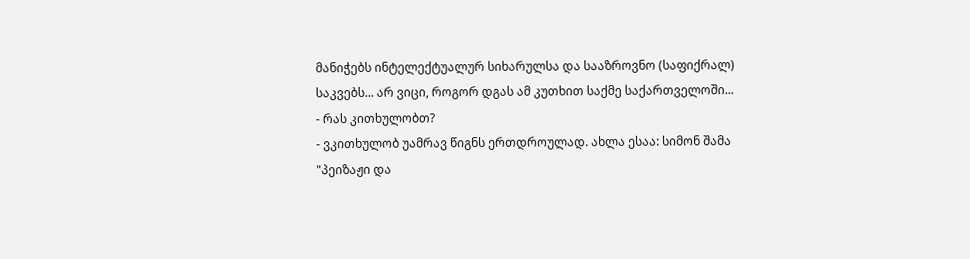მანიჭებს ინტელექტუალურ სიხარულსა და სააზროვნო (საფიქრალ) საკვებს... არ ვიცი, როგორ დგას ამ კუთხით საქმე საქართველოში...
- რას კითხულობთ?
- ვკითხულობ უამრავ წიგნს ერთდროულად. ახლა ესაა: სიმონ შამა "პეიზაჟი და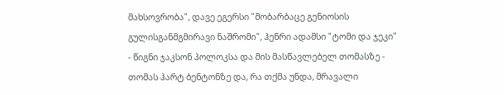მახსოვრობა", დავე ეგერსი "მობარბაცე გენიოსის გულისგანმგმირავი ნაშრომი", ჰენრი ადამსი "ტომი და ჯეკი" - წიგნი ჯაკსონ პოლოკსა და მის მასწავლებელ თომასზე - თომას ჰარტ ბენტონზე და, რა თქმა უნდა, მრავალი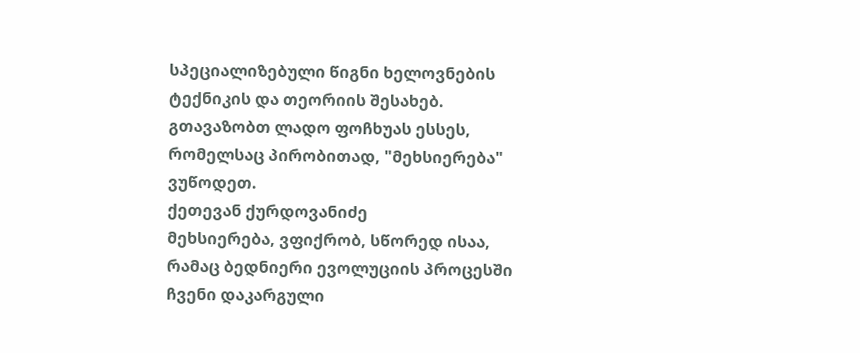სპეციალიზებული წიგნი ხელოვნების ტექნიკის და თეორიის შესახებ.
გთავაზობთ ლადო ფოჩხუას ესსეს, რომელსაც პირობითად, "მეხსიერება" ვუწოდეთ.
ქეთევან ქურდოვანიძე
მეხსიერება, ვფიქრობ, სწორედ ისაა, რამაც ბედნიერი ევოლუციის პროცესში ჩვენი დაკარგული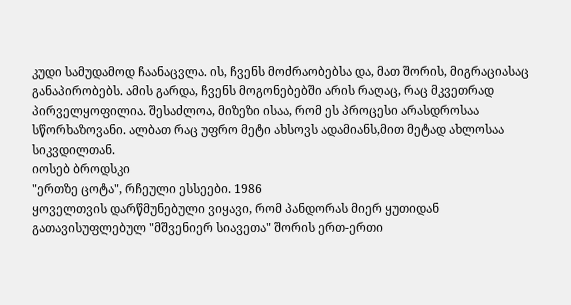კუდი სამუდამოდ ჩაანაცვლა. ის, ჩვენს მოძრაობებსა და, მათ შორის, მიგრაციასაც განაპირობებს. ამის გარდა, ჩვენს მოგონებებში არის რაღაც, რაც მკვეთრად პირველყოფილია. შესაძლოა, მიზეზი ისაა, რომ ეს პროცესი არასდროსაა სწორხაზოვანი. ალბათ რაც უფრო მეტი ახსოვს ადამიანს,მით მეტად ახლოსაა სიკვდილთან.
იოსებ ბროდსკი
"ერთზე ცოტა", რჩეული ესსეები. 1986
ყოველთვის დარწმუნებული ვიყავი, რომ პანდორას მიერ ყუთიდან გათავისუფლებულ "მშვენიერ სიავეთა" შორის ერთ-ერთი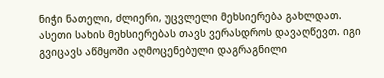ნიჭი ნათელი, ძლიერი, უცვლელი მეხსიერება გახლდათ. ასეთი სახის მეხსიერებას თავს ვერასდროს დავაღწევთ. იგი გვიცავს აწმყოში აღმოცენებული დაგრაგნილი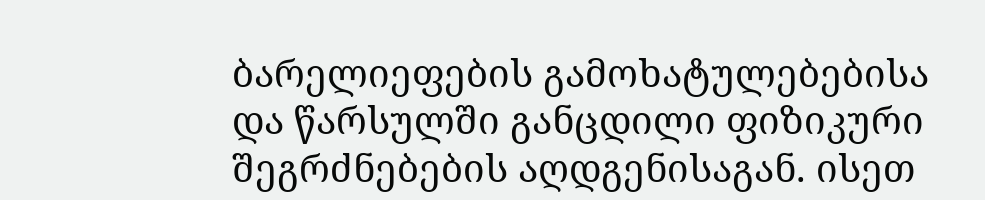ბარელიეფების გამოხატულებებისა და წარსულში განცდილი ფიზიკური შეგრძნებების აღდგენისაგან. ისეთ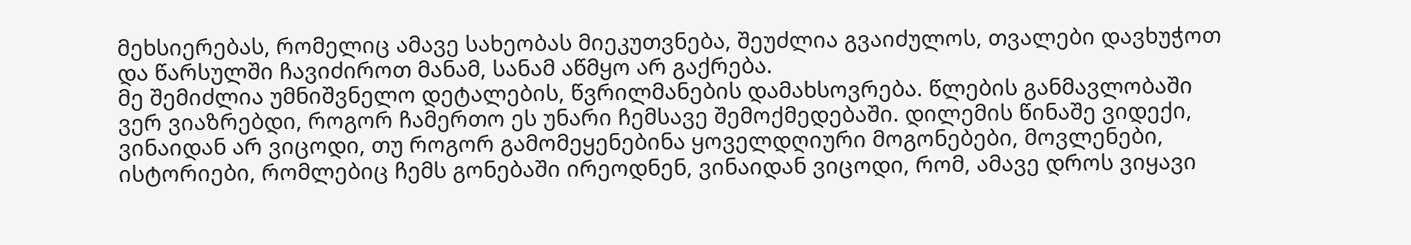მეხსიერებას, რომელიც ამავე სახეობას მიეკუთვნება, შეუძლია გვაიძულოს, თვალები დავხუჭოთ და წარსულში ჩავიძიროთ მანამ, სანამ აწმყო არ გაქრება.
მე შემიძლია უმნიშვნელო დეტალების, წვრილმანების დამახსოვრება. წლების განმავლობაში ვერ ვიაზრებდი, როგორ ჩამერთო ეს უნარი ჩემსავე შემოქმედებაში. დილემის წინაშე ვიდექი, ვინაიდან არ ვიცოდი, თუ როგორ გამომეყენებინა ყოველდღიური მოგონებები, მოვლენები, ისტორიები, რომლებიც ჩემს გონებაში ირეოდნენ, ვინაიდან ვიცოდი, რომ, ამავე დროს ვიყავი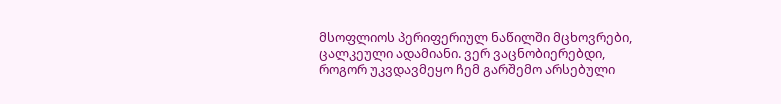მსოფლიოს პერიფერიულ ნაწილში მცხოვრები, ცალკეული ადამიანი. ვერ ვაცნობიერებდი, როგორ უკვდავმეყო ჩემ გარშემო არსებული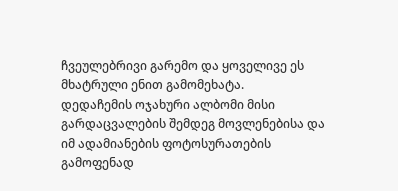ჩვეულებრივი გარემო და ყოველივე ეს მხატრული ენით გამომეხატა.
დედაჩემის ოჯახური ალბომი მისი გარდაცვალების შემდეგ მოვლენებისა და იმ ადამიანების ფოტოსურათების გამოფენად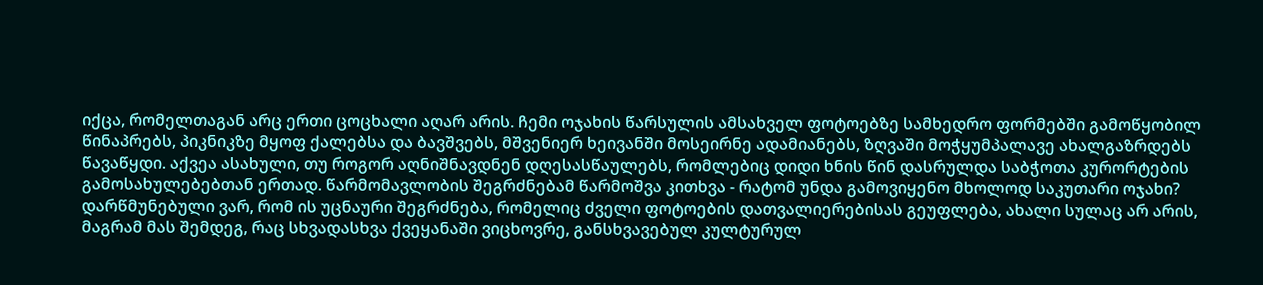იქცა, რომელთაგან არც ერთი ცოცხალი აღარ არის. ჩემი ოჯახის წარსულის ამსახველ ფოტოებზე სამხედრო ფორმებში გამოწყობილ წინაპრებს, პიკნიკზე მყოფ ქალებსა და ბავშვებს, მშვენიერ ხეივანში მოსეირნე ადამიანებს, ზღვაში მოჭყუმპალავე ახალგაზრდებს წავაწყდი. აქვეა ასახული, თუ როგორ აღნიშნავდნენ დღესასწაულებს, რომლებიც დიდი ხნის წინ დასრულდა საბჭოთა კურორტების გამოსახულებებთან ერთად. წარმომავლობის შეგრძნებამ წარმოშვა კითხვა - რატომ უნდა გამოვიყენო მხოლოდ საკუთარი ოჯახი?
დარწმუნებული ვარ, რომ ის უცნაური შეგრძნება, რომელიც ძველი ფოტოების დათვალიერებისას გეუფლება, ახალი სულაც არ არის, მაგრამ მას შემდეგ, რაც სხვადასხვა ქვეყანაში ვიცხოვრე, განსხვავებულ კულტურულ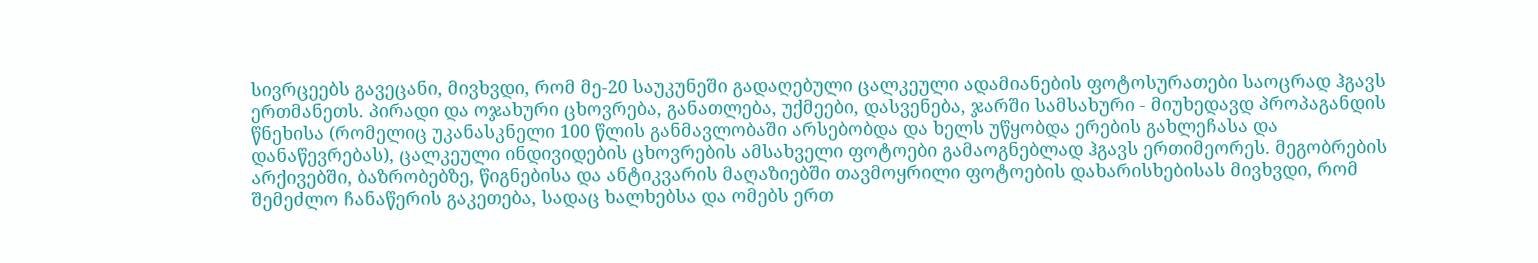სივრცეებს გავეცანი, მივხვდი, რომ მე-20 საუკუნეში გადაღებული ცალკეული ადამიანების ფოტოსურათები საოცრად ჰგავს ერთმანეთს. პირადი და ოჯახური ცხოვრება, განათლება, უქმეები, დასვენება, ჯარში სამსახური - მიუხედავდ პროპაგანდის წნეხისა (რომელიც უკანასკნელი 100 წლის განმავლობაში არსებობდა და ხელს უწყობდა ერების გახლეჩასა და დანაწევრებას), ცალკეული ინდივიდების ცხოვრების ამსახველი ფოტოები გამაოგნებლად ჰგავს ერთიმეორეს. მეგობრების არქივებში, ბაზრობებზე, წიგნებისა და ანტიკვარის მაღაზიებში თავმოყრილი ფოტოების დახარისხებისას მივხვდი, რომ შემეძლო ჩანაწერის გაკეთება, სადაც ხალხებსა და ომებს ერთ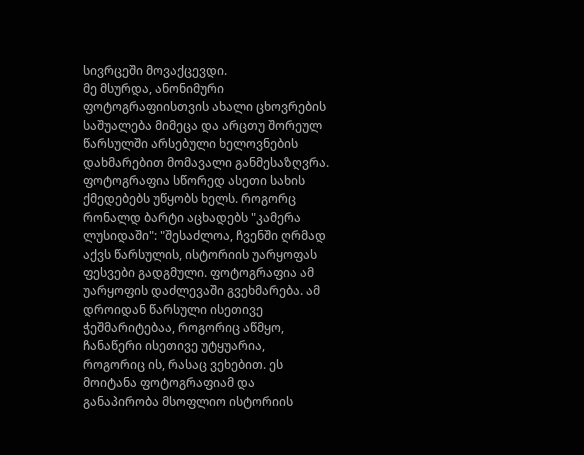სივრცეში მოვაქცევდი.
მე მსურდა, ანონიმური ფოტოგრაფიისთვის ახალი ცხოვრების საშუალება მიმეცა და არცთუ შორეულ წარსულში არსებული ხელოვნების დახმარებით მომავალი განმესაზღვრა.
ფოტოგრაფია სწორედ ასეთი სახის ქმედებებს უწყობს ხელს. როგორც რონალდ ბარტი აცხადებს "კამერა ლუსიდაში": "შესაძლოა, ჩვენში ღრმად აქვს წარსულის, ისტორიის უარყოფას ფესვები გადგმული. ფოტოგრაფია ამ უარყოფის დაძლევაში გვეხმარება. ამ დროიდან წარსული ისეთივე ჭეშმარიტებაა, როგორიც აწმყო, ჩანაწერი ისეთივე უტყუარია, როგორიც ის, რასაც ვეხებით. ეს მოიტანა ფოტოგრაფიამ და განაპირობა მსოფლიო ისტორიის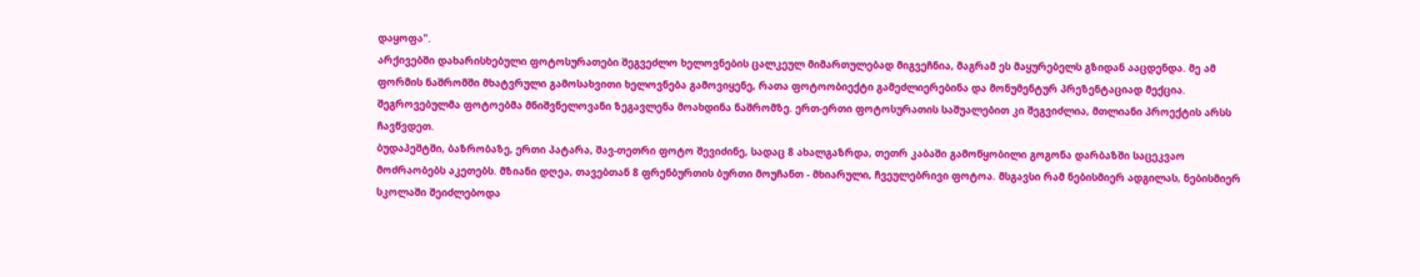დაყოფა".
არქივებში დახარისხებული ფოტოსურათები შეგვეძლო ხელოვნების ცალკეულ მიმართულებად მიგვეჩნია, მაგრამ ეს მაყურებელს გზიდან ააცდენდა. მე ამ ფორმის ნაშრომში მხატვრული გამოსახვითი ხელოვნება გამოვიყენე, რათა ფოტოობიექტი გამეძლიერებინა და მონუმენტურ პრეზენტაციად მექცია.
შეგროვებულმა ფოტოებმა მნიშვნელოვანი ზეგავლენა მოახდინა ნაშრომზე. ერთ-ერთი ფოტოსურათის საშუალებით კი შეგვიძლია, მთლიანი პროექტის არსს ჩავწვდეთ.
ბუდაპეშტში, ბაზრობაზე, ერთი პატარა, შავ-თეთრი ფოტო შევიძინე, სადაც 8 ახალგაზრდა, თეთრ კაბაში გამოწყობილი გოგონა დარბაზში საცეკვაო მოძრაობებს აკეთებს. მზიანი დღეა, თავებთან 8 ფრენბურთის ბურთი მოუჩანთ - მხიარული, ჩვეულებრივი ფოტოა. მსგავსი რამ ნებისმიერ ადგილას, ნებისმიერ სკოლაში შეიძლებოდა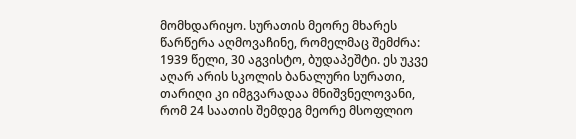მომხდარიყო. სურათის მეორე მხარეს წარწერა აღმოვაჩინე, რომელმაც შემძრა: 1939 წელი, 30 აგვისტო, ბუდაპეშტი. ეს უკვე აღარ არის სკოლის ბანალური სურათი, თარიღი კი იმგვარადაა მნიშვნელოვანი, რომ 24 საათის შემდეგ მეორე მსოფლიო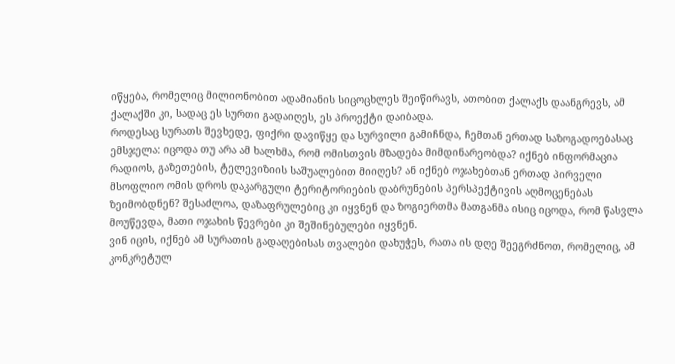იწყება, რომელიც მილიონობით ადამიანის სიცოცხლეს შეიწირავს, ათობით ქალაქს დაანგრევს, ამ ქალაქში კი, სადაც ეს სურთი გადაიღეს, ეს პროექტი დაიბადა.
როდესაც სურათს შევხედე, ფიქრი დავიწყე და სურვილი გამიჩნდა, ჩემთან ერთად საზოგადოებასაც ემსჯელა: იცოდა თუ არა ამ ხალხმა, რომ ომისთვის მზადება მიმდინარეობდა? იქნებ ინფორმაცია რადიოს, გაზეთების, ტელევიზიის საშუალებით მიიღეს? ან იქნებ ოჯახებთან ერთად პირველი მსოფლიო ომის დროს დაკარგული ტერიტორიების დაბრუნების პერსპექტივის აღმოცენებას ზეიმობდნენ? შესაძლოა, დაზაფრულებიც კი იყვნენ და ზოგიერთმა მათგანმა ისიც იცოდა, რომ წასვლა მოუწევდა, მათი ოჯახის წევრები კი შეშინებულები იყვნენ.
ვინ იცის, იქნებ ამ სურათის გადაღებისას თვალები დახუჭეს, რათა ის დღე შეეგრძნოთ, რომელიც, ამ კონკრეტულ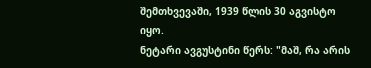შემთხვევაში, 1939 წლის 30 აგვისტო იყო.
ნეტარი ავგუსტინი წერს: "მაშ, რა არის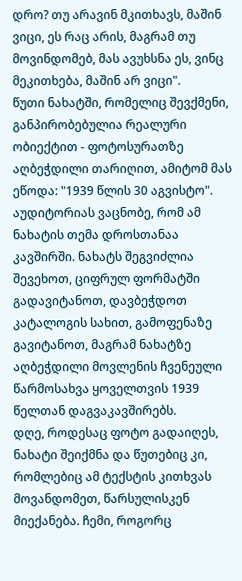დრო? თუ არავინ მკითხავს, მაშინ ვიცი, ეს რაც არის, მაგრამ თუ მოვინდომებ, მას ავუხსნა ეს, ვინც მეკითხება, მაშინ არ ვიცი".
წუთი ნახატში, რომელიც შევქმენი, განპირობებულია რეალური ობიექტით - ფოტოსურათზე აღბეჭდილი თარიღით, ამიტომ მას ეწოდა: "1939 წლის 30 აგვისტო". აუდიტორიას ვაცნობე, რომ ამ ნახატის თემა დროსთანაა კავშირში. ნახატს შეგვიძლია შევეხოთ, ციფრულ ფორმატში გადავიტანოთ, დავბეჭდოთ კატალოგის სახით, გამოფენაზე გავიტანოთ, მაგრამ ნახატზე აღბეჭდილი მოვლენის ჩვენეული წარმოსახვა ყოველთვის 1939 წელთან დაგვაკავშირებს.
დღე, როდესაც ფოტო გადაიღეს, ნახატი შეიქმნა და წუთებიც კი, რომლებიც ამ ტექსტის კითხვას მოვანდომეთ, წარსულისკენ მიექანება. ჩემი, როგორც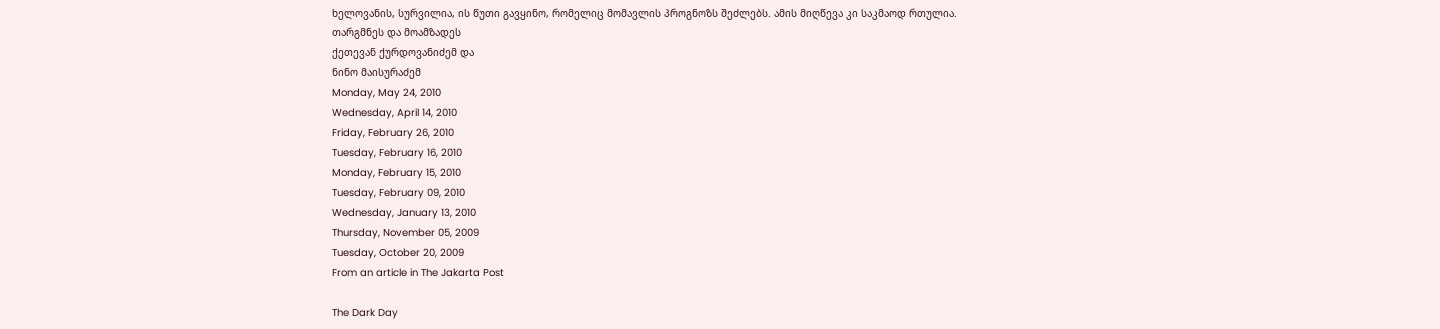ხელოვანის, სურვილია, ის წუთი გავყინო, რომელიც მომავლის პროგნოზს შეძლებს. ამის მიღწევა კი საკმაოდ რთულია.
თარგმნეს და მოამზადეს
ქეთევან ქურდოვანიძემ და
ნინო მაისურაძემ
Monday, May 24, 2010
Wednesday, April 14, 2010
Friday, February 26, 2010
Tuesday, February 16, 2010
Monday, February 15, 2010
Tuesday, February 09, 2010
Wednesday, January 13, 2010
Thursday, November 05, 2009
Tuesday, October 20, 2009
From an article in The Jakarta Post

The Dark Day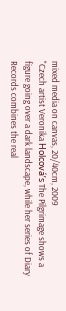mixed media on canvas, 20/40cm, 2009
"Czech artist Veronika Holcová’s The Pilgrimage shows a figure going over a dark landscape, while her series of Diary Records combines the real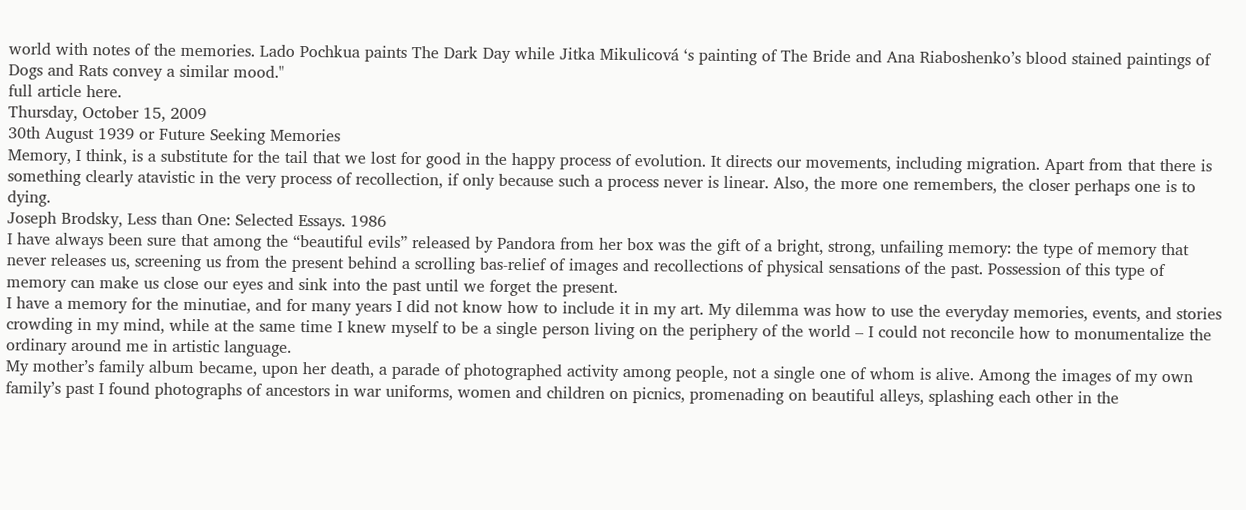world with notes of the memories. Lado Pochkua paints The Dark Day while Jitka Mikulicová ‘s painting of The Bride and Ana Riaboshenko’s blood stained paintings of Dogs and Rats convey a similar mood."
full article here.
Thursday, October 15, 2009
30th August 1939 or Future Seeking Memories
Memory, I think, is a substitute for the tail that we lost for good in the happy process of evolution. It directs our movements, including migration. Apart from that there is something clearly atavistic in the very process of recollection, if only because such a process never is linear. Also, the more one remembers, the closer perhaps one is to dying.
Joseph Brodsky, Less than One: Selected Essays. 1986
I have always been sure that among the “beautiful evils” released by Pandora from her box was the gift of a bright, strong, unfailing memory: the type of memory that never releases us, screening us from the present behind a scrolling bas-relief of images and recollections of physical sensations of the past. Possession of this type of memory can make us close our eyes and sink into the past until we forget the present.
I have a memory for the minutiae, and for many years I did not know how to include it in my art. My dilemma was how to use the everyday memories, events, and stories crowding in my mind, while at the same time I knew myself to be a single person living on the periphery of the world – I could not reconcile how to monumentalize the ordinary around me in artistic language.
My mother’s family album became, upon her death, a parade of photographed activity among people, not a single one of whom is alive. Among the images of my own family’s past I found photographs of ancestors in war uniforms, women and children on picnics, promenading on beautiful alleys, splashing each other in the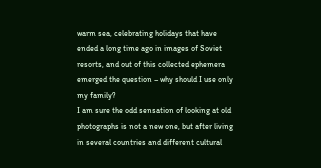warm sea, celebrating holidays that have ended a long time ago in images of Soviet resorts, and out of this collected ephemera emerged the question – why should I use only my family?
I am sure the odd sensation of looking at old photographs is not a new one, but after living in several countries and different cultural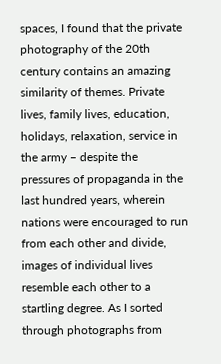spaces, I found that the private photography of the 20th century contains an amazing similarity of themes. Private lives, family lives, education, holidays, relaxation, service in the army – despite the pressures of propaganda in the last hundred years, wherein nations were encouraged to run from each other and divide, images of individual lives resemble each other to a startling degree. As I sorted through photographs from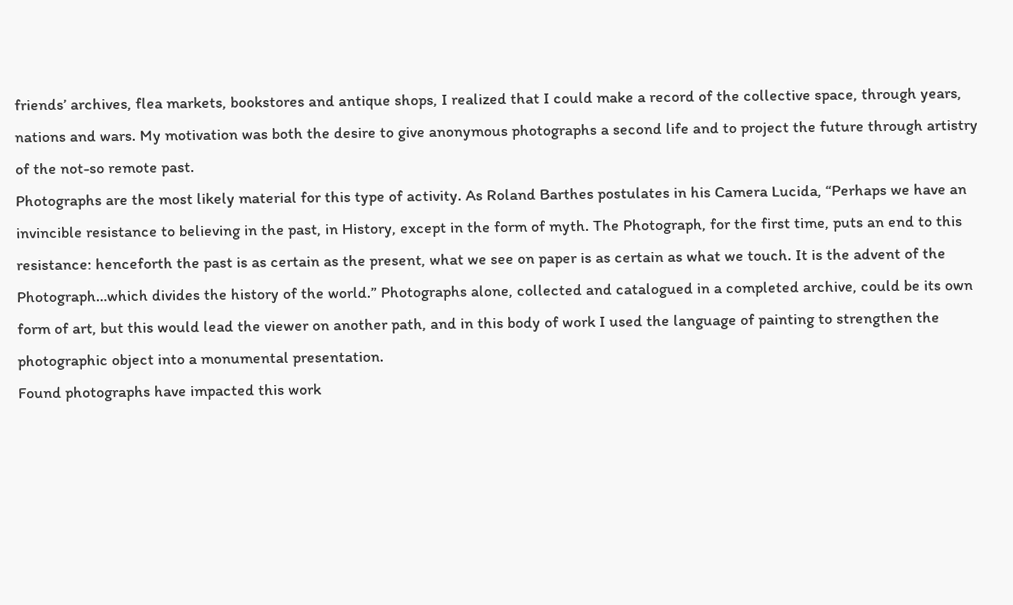friends’ archives, flea markets, bookstores and antique shops, I realized that I could make a record of the collective space, through years, nations and wars. My motivation was both the desire to give anonymous photographs a second life and to project the future through artistry of the not-so remote past.
Photographs are the most likely material for this type of activity. As Roland Barthes postulates in his Camera Lucida, “Perhaps we have an invincible resistance to believing in the past, in History, except in the form of myth. The Photograph, for the first time, puts an end to this resistance: henceforth the past is as certain as the present, what we see on paper is as certain as what we touch. It is the advent of the Photograph…which divides the history of the world.” Photographs alone, collected and catalogued in a completed archive, could be its own form of art, but this would lead the viewer on another path, and in this body of work I used the language of painting to strengthen the photographic object into a monumental presentation.
Found photographs have impacted this work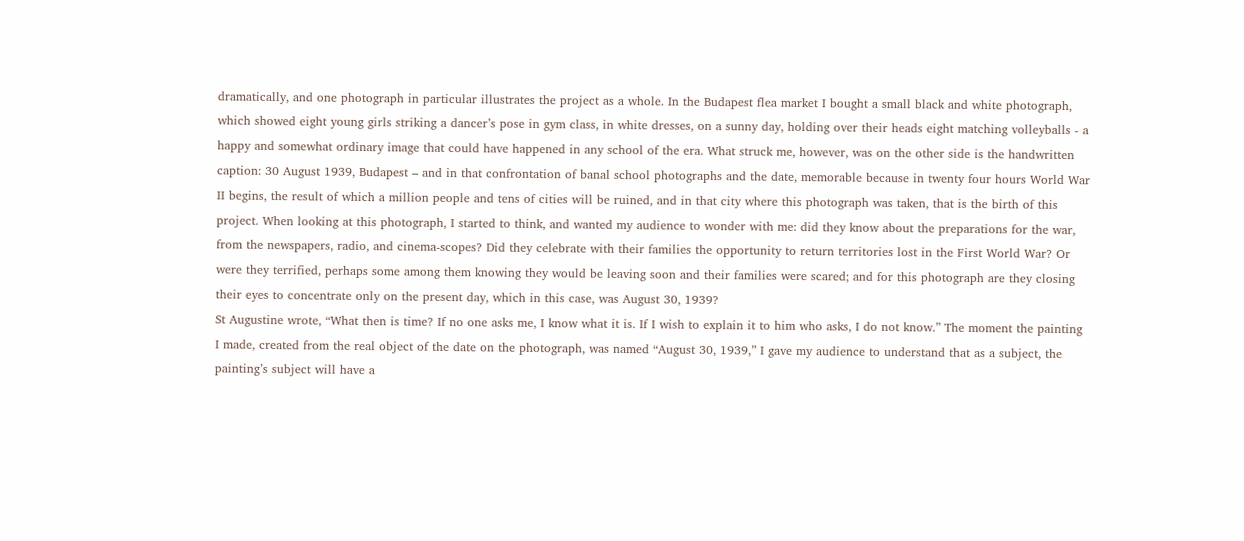dramatically, and one photograph in particular illustrates the project as a whole. In the Budapest flea market I bought a small black and white photograph, which showed eight young girls striking a dancer’s pose in gym class, in white dresses, on a sunny day, holding over their heads eight matching volleyballs - a happy and somewhat ordinary image that could have happened in any school of the era. What struck me, however, was on the other side is the handwritten caption: 30 August 1939, Budapest – and in that confrontation of banal school photographs and the date, memorable because in twenty four hours World War II begins, the result of which a million people and tens of cities will be ruined, and in that city where this photograph was taken, that is the birth of this project. When looking at this photograph, I started to think, and wanted my audience to wonder with me: did they know about the preparations for the war, from the newspapers, radio, and cinema-scopes? Did they celebrate with their families the opportunity to return territories lost in the First World War? Or were they terrified, perhaps some among them knowing they would be leaving soon and their families were scared; and for this photograph are they closing their eyes to concentrate only on the present day, which in this case, was August 30, 1939?
St Augustine wrote, “What then is time? If no one asks me, I know what it is. If I wish to explain it to him who asks, I do not know.” The moment the painting I made, created from the real object of the date on the photograph, was named “August 30, 1939,” I gave my audience to understand that as a subject, the painting’s subject will have a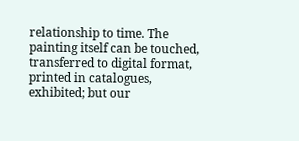relationship to time. The painting itself can be touched, transferred to digital format, printed in catalogues, exhibited; but our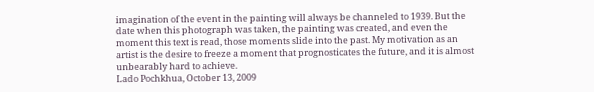imagination of the event in the painting will always be channeled to 1939. But the date when this photograph was taken, the painting was created, and even the moment this text is read, those moments slide into the past. My motivation as an artist is the desire to freeze a moment that prognosticates the future, and it is almost unbearably hard to achieve.
Lado Pochkhua, October 13, 2009